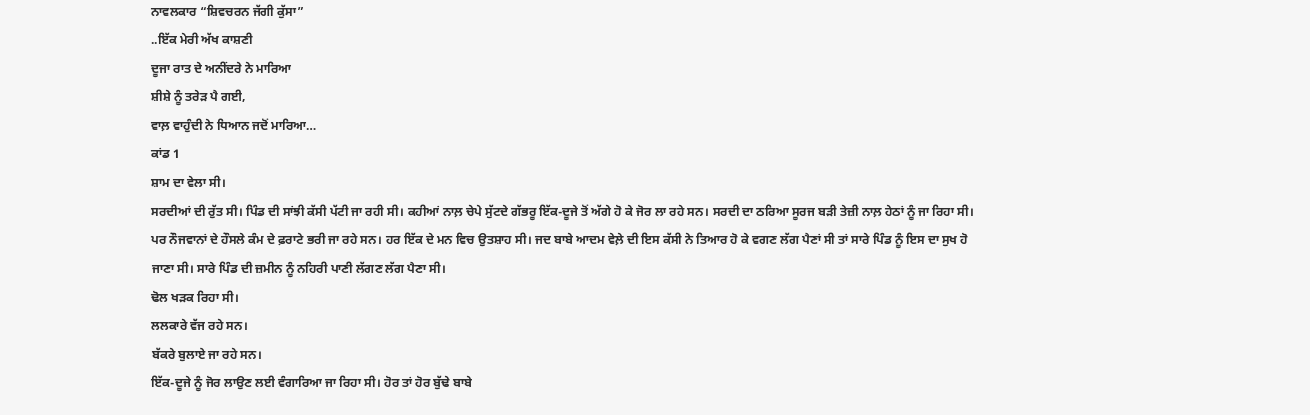ਨਾਵਲਕਾਰ “ਸ਼ਿਵਚਰਨ ਜੱਗੀ ਕੁੱਸਾ”
..ਇੱਕ ਮੇਰੀ ਅੱਖ ਕਾਸ਼ਣੀ
ਦੂਜਾ ਰਾਤ ਦੇ ਅਨੀਂਦਰੇ ਨੇ ਮਾਰਿਆ
ਸ਼ੀਸ਼ੇ ਨੂੰ ਤਰੇੜ ਪੈ ਗਈ,
ਵਾਲ਼ ਵਾਹੁੰਦੀ ਨੇ ਧਿਆਨ ਜਦੋਂ ਮਾਰਿਆ…
ਕਾਂਡ 1
ਸ਼ਾਮ ਦਾ ਵੇਲਾ ਸੀ।
ਸਰਦੀਆਂ ਦੀ ਰੁੱਤ ਸੀ। ਪਿੰਡ ਦੀ ਸਾਂਝੀ ਕੱਸੀ ਪੱਟੀ ਜਾ ਰਹੀ ਸੀ। ਕਹੀਆਂ ਨਾਲ਼ ਚੇਪੇ ਸੁੱਟਦੇ ਗੱਭਰੂ ਇੱਕ-ਦੂਜੇ ਤੋਂ ਅੱਗੇ ਹੋ ਕੇ ਜੋਰ ਲਾ ਰਹੇ ਸਨ। ਸਰਦੀ ਦਾ ਠਰਿਆ ਸੂਰਜ ਬੜੀ ਤੇਜ਼ੀ ਨਾਲ਼ ਹੇਠਾਂ ਨੂੰ ਜਾ ਰਿਹਾ ਸੀ। ਪਰ ਨੌਜਵਾਨਾਂ ਦੇ ਹੌਸਲੇ ਕੰਮ ਦੇ ਫ਼ਰਾਟੇ ਭਰੀ ਜਾ ਰਹੇ ਸਨ। ਹਰ ਇੱਕ ਦੇ ਮਨ ਵਿਚ ਉਤਸ਼ਾਹ ਸੀ। ਜਦ ਬਾਬੇ ਆਦਮ ਵੇਲ਼ੇ ਦੀ ਇਸ ਕੱਸੀ ਨੇ ਤਿਆਰ ਹੋ ਕੇ ਵਗਣ ਲੱਗ ਪੈਣਾਂ ਸੀ ਤਾਂ ਸਾਰੇ ਪਿੰਡ ਨੂੰ ਇਸ ਦਾ ਸੁਖ ਹੋ ਜਾਣਾ ਸੀ। ਸਾਰੇ ਪਿੰਡ ਦੀ ਜ਼ਮੀਨ ਨੂੰ ਨਹਿਰੀ ਪਾਣੀ ਲੱਗਣ ਲੱਗ ਪੈਣਾ ਸੀ।
ਢੋਲ ਖੜਕ ਰਿਹਾ ਸੀ।
ਲਲਕਾਰੇ ਵੱਜ ਰਹੇ ਸਨ।
ਬੱਕਰੇ ਬੁਲਾਏ ਜਾ ਰਹੇ ਸਨ।
ਇੱਕ-ਦੂਜੇ ਨੂੰ ਜੋਰ ਲਾਉਣ ਲਈ ਵੰਗਾਰਿਆ ਜਾ ਰਿਹਾ ਸੀ। ਹੋਰ ਤਾਂ ਹੋਰ ਬੁੱਢੇ ਬਾਬੇ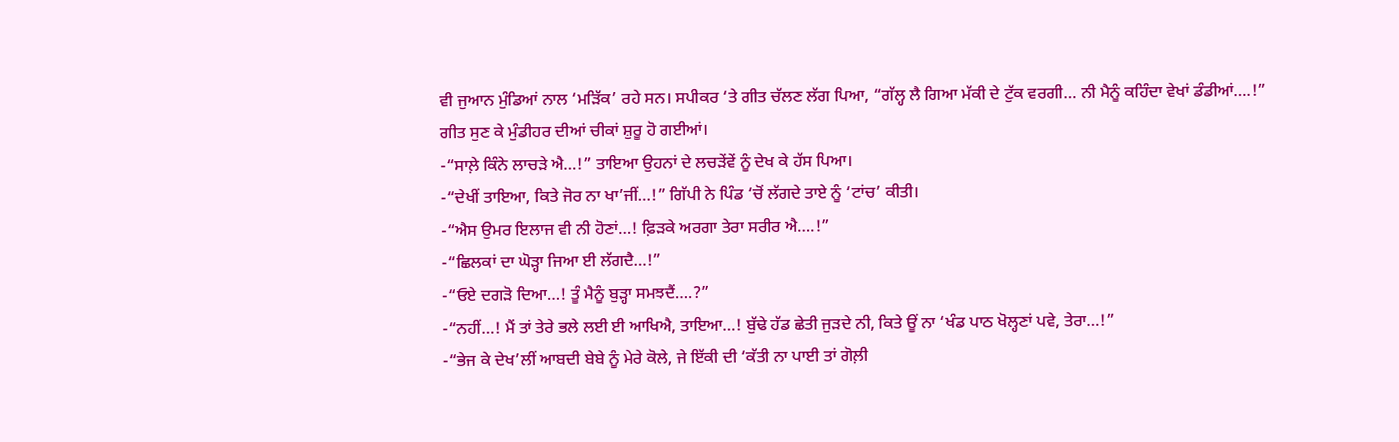ਵੀ ਜੁਆਨ ਮੁੰਡਿਆਂ ਨਾਲ ‘ਮੜਿੱਕ’ ਰਹੇ ਸਨ। ਸਪੀਕਰ ‘ਤੇ ਗੀਤ ਚੱਲਣ ਲੱਗ ਪਿਆ, “ਗੱਲ੍ਹ ਲੈ ਗਿਆ ਮੱਕੀ ਦੇ ਟੁੱਕ ਵਰਗੀ… ਨੀ ਮੈਨੂੰ ਕਹਿੰਦਾ ਵੇਖਾਂ ਡੰਡੀਆਂ….!”
ਗੀਤ ਸੁਣ ਕੇ ਮੁੰਡੀਹਰ ਦੀਆਂ ਚੀਕਾਂ ਸ਼ੁਰੂ ਹੋ ਗਈਆਂ।
-“ਸਾਲ਼ੇ ਕਿੰਨੇ ਲਾਚੜੇ ਐ…!” ਤਾਇਆ ਉਹਨਾਂ ਦੇ ਲਚੜੇਂਵੇਂ ਨੂੰ ਦੇਖ ਕੇ ਹੱਸ ਪਿਆ।
-“ਦੇਖੀਂ ਤਾਇਆ, ਕਿਤੇ ਜੋਰ ਨਾ ਖਾ’ਜੀਂ…!” ਗਿੱਪੀ ਨੇ ਪਿੰਡ ‘ਚੋਂ ਲੱਗਦੇ ਤਾਏ ਨੂੰ ‘ਟਾਂਚ’ ਕੀਤੀ।
-“ਐਸ ਉਮਰ ਇਲਾਜ ਵੀ ਨੀ ਹੋਣਾਂ…! ਫ਼ਿੜਕੇ ਅਰਗਾ ਤੇਰਾ ਸਰੀਰ ਐ….!”
-“ਛਿਲਕਾਂ ਦਾ ਘੋੜ੍ਹਾ ਜਿਆ ਈ ਲੱਗਦੈ…!”
-“ਓਏ ਦਗੜੋ ਦਿਆ…! ਤੂੰ ਮੈਨੂੰ ਬੁੜ੍ਹਾ ਸਮਝਦੈਂ….?”
-“ਨਹੀਂ…! ਮੈਂ ਤਾਂ ਤੇਰੇ ਭਲੇ ਲਈ ਈ ਆਖਿਐ, ਤਾਇਆ…! ਬੁੱਢੇ ਹੱਡ ਛੇਤੀ ਜੁੜਦੇ ਨੀ, ਕਿਤੇ ਊਂ ਨਾ ‘ਖੰਡ ਪਾਠ ਖੋਲ੍ਹਣਾਂ ਪਵੇ, ਤੇਰਾ…!”
-“ਭੇਜ ਕੇ ਦੇਖ’ਲੀਂ ਆਬਦੀ ਬੇਬੇ ਨੂੰ ਮੇਰੇ ਕੋਲੇ, ਜੇ ਇੱਕੀ ਦੀ ‘ਕੱਤੀ ਨਾ ਪਾਈ ਤਾਂ ਗੋਲ਼ੀ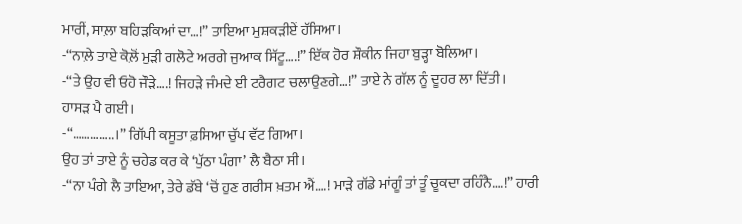ਮਾਰੀਂ, ਸਾਲ਼ਾ ਬਹਿੜਕਿਆਂ ਦਾ…!” ਤਾਇਆ ਮੁਸ਼ਕੜੀਏਂ ਹੱਸਿਆ।
-“ਨਾਲ਼ੇ ਤਾਏ ਕੋਲ਼ੋਂ ਮੁੜੀ ਗਲੋਟੇ ਅਰਗੇ ਜੁਆਕ ਸਿੱਟੂ….!” ਇੱਕ ਹੋਰ ਸ਼ੌਕੀਨ ਜਿਹਾ ਬੁੜ੍ਹਾ ਬੋਲਿਆ।
-“ਤੇ ਉਹ ਵੀ ਓਹੋ ਜੌੜੇ….! ਜਿਹੜੇ ਜੰਮਦੇ ਈ ਟਰੈਗਟ ਚਲਾਉਣਗੇ…!” ਤਾਏ ਨੇ ਗੱਲ ਨੂੰ ਦੂਹਰ ਲਾ ਦਿੱਤੀ।
ਹਾਸੜ ਪੈ ਗਈ।
-“…………..।” ਗਿੱਪੀ ਕਸੂਤਾ ਫ਼ਸਿਆ ਚੁੱਪ ਵੱਟ ਗਿਆ।
ਉਹ ਤਾਂ ਤਾਏ ਨੂੰ ਚਹੇਡ ਕਰ ਕੇ ‘ਪੁੱਠਾ ਪੰਗਾ’ ਲੈ ਬੈਠਾ ਸੀ।
-“ਨਾ ਪੰਗੇ ਲੈ ਤਾਇਆ, ਤੇਰੇ ਡੱਬੇ ‘ਚੋਂ ਹੁਣ ਗਰੀਸ ਖ਼ਤਮ ਐਂ….! ਮਾੜੇ ਗੱਡੇ ਮਾਂਗੂੰ ਤਾਂ ਤੂੰ ਚੂਕਦਾ ਰਹਿੰਨੈ….!” ਹਾਰੀ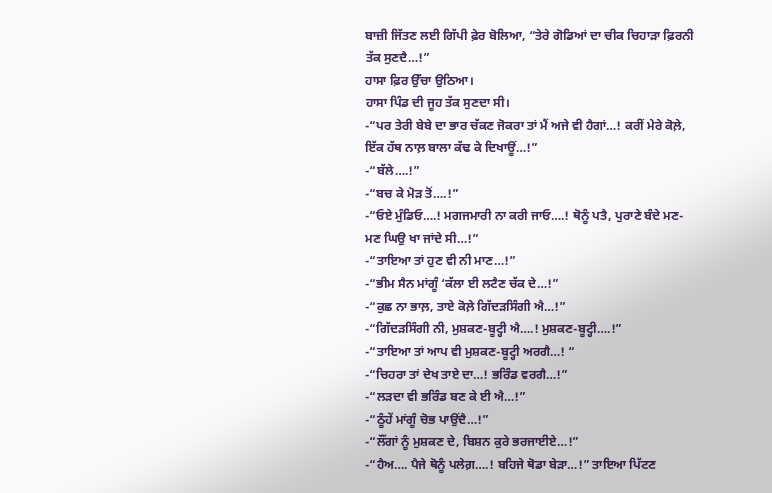ਬਾਜ਼ੀ ਜਿੱਤਣ ਲਈ ਗਿੱਪੀ ਫ਼ੇਰ ਬੋਲਿਆ, “ਤੇਰੇ ਗੋਡਿਆਂ ਦਾ ਚੀਕ ਚਿਹਾੜਾ ਫ਼ਿਰਨੀ ਤੱਕ ਸੁਣਦੈ…!”
ਹਾਸਾ ਫ਼ਿਰ ਉੱਚਾ ਉਠਿਆ।
ਹਾਸਾ ਪਿੰਡ ਦੀ ਜੂਹ ਤੱਕ ਸੁਣਦਾ ਸੀ।
-“ਪਰ ਤੇਰੀ ਬੇਬੇ ਦਾ ਭਾਰ ਚੱਕਣ ਜੋਕਰਾ ਤਾਂ ਮੈਂ ਅਜੇ ਵੀ ਹੈਗਾਂ…! ਕਰੀਂ ਮੇਰੇ ਕੋਲ਼ੇ, ਇੱਕ ਹੱਥ ਨਾਲ਼ ਬਾਲਾ ਕੱਢ ਕੇ ਦਿਖਾਊਂ…!”
-“ਬੱਲੇ….!”
-“ਬਚ ਕੇ ਮੋੜ ਤੋਂ….!”
-“ਓਏ ਮੁੰਡਿਓ….! ਮਗਜਮਾਰੀ ਨਾ ਕਰੀ ਜਾਓ….! ਥੋਨੂੰ ਪਤੈ, ਪੁਰਾਣੇ ਬੰਦੇ ਮਣ-ਮਣ ਘਿਉ ਖਾ ਜਾਂਦੇ ਸੀ…!”
-“ਤਾਇਆ ਤਾਂ ਹੁਣ ਵੀ ਨੀ ਮਾਣ…!”
-“ਭੀਮ ਸੈਨ ਮਾਂਗੂੰ ‘ਕੱਲਾ ਈ ਲਟੈਣ ਚੱਕ ਦੇ…!”
-“ਕੁਛ ਨਾ ਭਾਲ਼, ਤਾਏ ਕੋਲ਼ੇ ਗਿੱਦੜਸਿੰਗੀ ਐ…!”
-“ਗਿੱਦੜਸਿੰਗੀ ਨੀ, ਮੁਸ਼ਕਣ-ਬੂਟ੍ਹੀ ਐ….! ਮੁਸ਼ਕਣ-ਬੂਟ੍ਹੀ….!”
-“ਤਾਇਆ ਤਾਂ ਆਪ ਵੀ ਮੁਸ਼ਕਣ-ਬੂਟ੍ਹੀ ਅਰਗੈ…! “
-“ਚਿਹਰਾ ਤਾਂ ਦੇਖ ਤਾਏ ਦਾ…! ਭਰਿੰਡ ਵਰਗੈ…!”
-“ਲੜਦਾ ਵੀ ਭਰਿੰਡ ਬਣ ਕੇ ਈ ਐ…!”
-“ਠੂੰਹੇਂ ਮਾਂਗੂੰ ਚੋਭ ਪਾਉਂਦੈ…!”
-“ਲੌਂਗਾਂ ਨੂੰ ਮੁਸ਼ਕਣ ਦੇ, ਬਿਸ਼ਨ ਕੁਰੇ ਭਰਜਾਈਏ…!”
-“ਹੈਅ…. ਪੈਜੇ ਥੋਨੂੰ ਪਲੇਗ਼….! ਬਹਿਜੇ ਥੋਡਾ ਬੇੜਾ…!” ਤਾਇਆ ਪਿੱਟਣ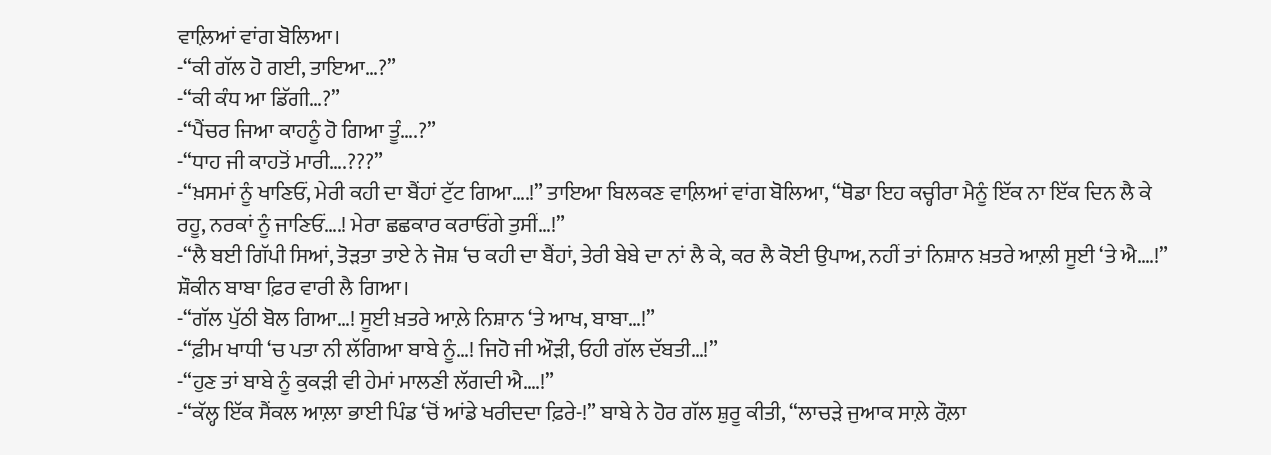ਵਾਲ਼ਿਆਂ ਵਾਂਗ ਬੋਲਿਆ।
-“ਕੀ ਗੱਲ ਹੋ ਗਈ, ਤਾਇਆ…?”
-“ਕੀ ਕੰਧ ਆ ਡਿੱਗੀ…?”
-“ਪੈਂਚਰ ਜਿਆ ਕਾਹਨੂੰ ਹੋ ਗਿਆ ਤੂੰ….?”
-“ਧਾਹ ਜੀ ਕਾਹਤੋਂ ਮਾਰੀ….???”
-“ਖ਼ਸਮਾਂ ਨੂੰ ਖਾਣਿਓਂ, ਮੇਰੀ ਕਹੀ ਦਾ ਬੈਂਹਾਂ ਟੁੱਟ ਗਿਆ….!” ਤਾਇਆ ਬਿਲਕਣ ਵਾਲ਼ਿਆਂ ਵਾਂਗ ਬੋਲਿਆ, “ਥੋਡਾ ਇਹ ਕਚ੍ਹੀਰਾ ਮੈਨੂੰ ਇੱਕ ਨਾ ਇੱਕ ਦਿਨ ਲੈ ਕੇ ਰਹੂ, ਨਰਕਾਂ ਨੂੰ ਜਾਣਿਓਂ….! ਮੇਰਾ ਛਛਕਾਰ ਕਰਾਓਂਗੇ ਤੁਸੀਂ…!”
-“ਲੈ ਬਈ ਗਿੱਪੀ ਸਿਆਂ, ਤੋੜਤਾ ਤਾਏ ਨੇ ਜੋਸ਼ ‘ਚ ਕਹੀ ਦਾ ਬੈਂਹਾਂ, ਤੇਰੀ ਬੇਬੇ ਦਾ ਨਾਂ ਲੈ ਕੇ, ਕਰ ਲੈ ਕੋਈ ਉਪਾਅ, ਨਹੀਂ ਤਾਂ ਨਿਸ਼ਾਨ ਖ਼ਤਰੇ ਆਲ਼ੀ ਸੂਈ ‘ਤੇ ਐ….!” ਸ਼ੌਕੀਨ ਬਾਬਾ ਫ਼ਿਰ ਵਾਰੀ ਲੈ ਗਿਆ।
-“ਗੱਲ ਪੁੱਠੀ ਬੋਲ ਗਿਆ…! ਸੂਈ ਖ਼ਤਰੇ ਆਲ਼ੇ ਨਿਸ਼ਾਨ ‘ਤੇ ਆਖ, ਬਾਬਾ…!”
-“ਫ਼ੀਮ ਖਾਧੀ ‘ਚ ਪਤਾ ਨੀ ਲੱਗਿਆ ਬਾਬੇ ਨੂੰ…! ਜਿਹੋ ਜੀ ਔੜੀ, ਓਹੀ ਗੱਲ ਦੱਬਤੀ…!”
-“ਹੁਣ ਤਾਂ ਬਾਬੇ ਨੂੰ ਕੁਕੜੀ ਵੀ ਹੇਮਾਂ ਮਾਲਣੀ ਲੱਗਦੀ ਐ….!”
-“ਕੱਲ੍ਹ ਇੱਕ ਸੈਂਕਲ ਆਲ਼ਾ ਭਾਈ ਪਿੰਡ ‘ਚੋਂ ਆਂਡੇ ਖਰੀਦਦਾ ਫ਼ਿਰੇ-!” ਬਾਬੇ ਨੇ ਹੋਰ ਗੱਲ ਸ਼ੁਰੂ ਕੀਤੀ, “ਲਾਚੜੇ ਜੁਆਕ ਸਾਲ਼ੇ ਰੌਲ਼ਾ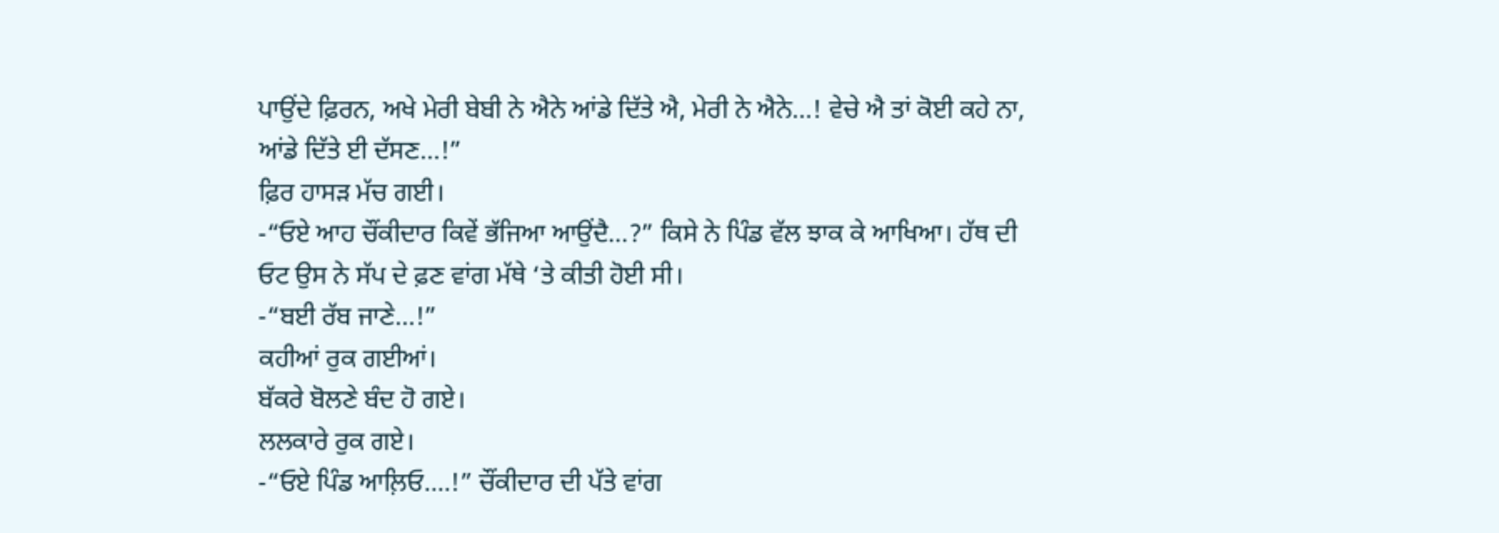ਪਾਉਂਦੇ ਫ਼ਿਰਨ, ਅਖੇ ਮੇਰੀ ਬੇਬੀ ਨੇ ਐਨੇ ਆਂਡੇ ਦਿੱਤੇ ਐ, ਮੇਰੀ ਨੇ ਐਨੇ…! ਵੇਚੇ ਐ ਤਾਂ ਕੋਈ ਕਹੇ ਨਾ, ਆਂਡੇ ਦਿੱਤੇ ਈ ਦੱਸਣ…!”
ਫ਼ਿਰ ਹਾਸੜ ਮੱਚ ਗਈ।
-“ਓਏ ਆਹ ਚੌਂਕੀਦਾਰ ਕਿਵੇਂ ਭੱਜਿਆ ਆਉਂਦੈ…?” ਕਿਸੇ ਨੇ ਪਿੰਡ ਵੱਲ ਝਾਕ ਕੇ ਆਖਿਆ। ਹੱਥ ਦੀ ਓਟ ਉਸ ਨੇ ਸੱਪ ਦੇ ਫ਼ਣ ਵਾਂਗ ਮੱਥੇ ‘ਤੇ ਕੀਤੀ ਹੋਈ ਸੀ।
-“ਬਈ ਰੱਬ ਜਾਣੇ…!”
ਕਹੀਆਂ ਰੁਕ ਗਈਆਂ।
ਬੱਕਰੇ ਬੋਲਣੇ ਬੰਦ ਹੋ ਗਏ।
ਲਲਕਾਰੇ ਰੁਕ ਗਏ।
-“ਓਏ ਪਿੰਡ ਆਲ਼ਿਓ….!” ਚੌਂਕੀਦਾਰ ਦੀ ਪੱਤੇ ਵਾਂਗ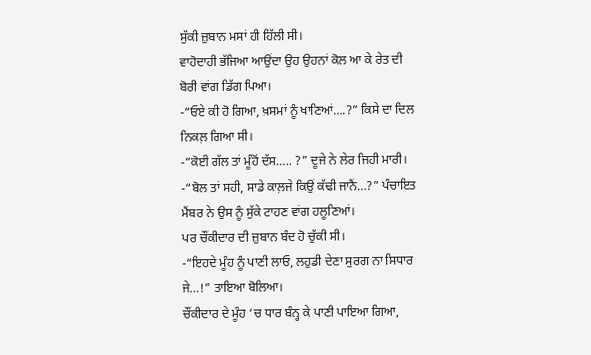ਸੁੱਕੀ ਜ਼ੁਬਾਨ ਮਸਾਂ ਹੀ ਹਿੱਲੀ ਸੀ।
ਵਾਹੋਦਾਹੀ ਭੱਜਿਆ ਆਉਂਦਾ ਉਹ ਉਹਨਾਂ ਕੋਲ ਆ ਕੇ ਰੇਤ ਦੀ ਬੋਰੀ ਵਾਂਗ ਡਿੱਗ ਪਿਆ।
-“ਓਏ ਕੀ ਹੋ ਗਿਆ, ਖ਼ਸਮਾਂ ਨੂੰ ਖਾਣਿਆਂ….?” ਕਿਸੇ ਦਾ ਦਿਲ ਨਿਕਲ਼ ਗਿਆ ਸੀ।
-“ਕੋਈ ਗੱਲ ਤਾਂ ਮੂੰਹੋਂ ਦੱਸ….. ?” ਦੂਜੇ ਨੇ ਲੇਰ ਜਿਹੀ ਮਾਰੀ।
-“ਬੋਲ ਤਾਂ ਸਹੀ, ਸਾਡੇ ਕਾਲ਼ਜੇ ਕਿਉਂ ਕੱਢੀ ਜਾਨੈਂ…?” ਪੰਚਾਇਤ ਮੈਂਬਰ ਨੇ ਉਸ ਨੂੰ ਸੁੱਕੇ ਟਾਹਣ ਵਾਂਗ ਹਲੂਣਿਆਂ।
ਪਰ ਚੌਂਕੀਦਾਰ ਦੀ ਜ਼ੁਬਾਨ ਬੰਦ ਹੋ ਚੁੱਕੀ ਸੀ।
-“ਇਹਦੇ ਮੂੰਹ ਨੂੰ ਪਾਣੀ ਲਾਓ, ਲਹੁਡੀ ਦੇਣਾ ਸੁਰਗ ਨਾ ਸਿਧਾਰ ਜੇ…!” ਤਾਇਆ ਬੋਲਿਆ।
ਚੌਂਕੀਦਾਰ ਦੇ ਮੂੰਹ ‘ਚ ਧਾਰ ਬੰਨ੍ਹ ਕੇ ਪਾਣੀ ਪਾਇਆ ਗਿਆ,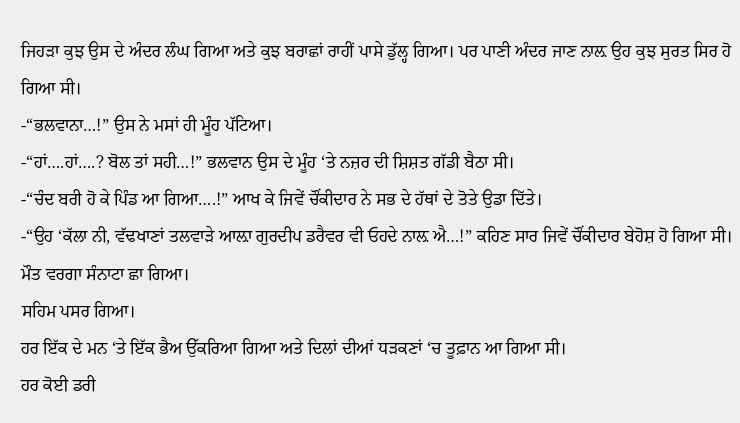ਜਿਹੜਾ ਕੁਝ ਉਸ ਦੇ ਅੰਦਰ ਲੰਘ ਗਿਆ ਅਤੇ ਕੁਝ ਬਰਾਛਾਂ ਰਾਹੀਂ ਪਾਸੇ ਡੁੱਲ੍ਹ ਗਿਆ। ਪਰ ਪਾਣੀ ਅੰਦਰ ਜਾਣ ਨਾਲ਼ ਉਹ ਕੁਝ ਸੁਰਤ ਸਿਰ ਹੋ ਗਿਆ ਸੀ।
-“ਭਲਵਾਨਾ…!” ਉਸ ਨੇ ਮਸਾਂ ਹੀ ਮੂੰਹ ਪੱਟਿਆ।
-“ਹਾਂ….ਹਾਂ….? ਬੋਲ ਤਾਂ ਸਹੀ…!” ਭਲਵਾਨ ਉਸ ਦੇ ਮੂੰਹ ‘ਤੇ ਨਜ਼ਰ ਦੀ ਸ਼ਿਸ਼ਤ ਗੱਡੀ ਬੈਠਾ ਸੀ।
-“ਚੰਦ ਬਰੀ ਹੋ ਕੇ ਪਿੰਡ ਆ ਗਿਆ….!” ਆਖ ਕੇ ਜਿਵੇਂ ਚੌਂਕੀਦਾਰ ਨੇ ਸਭ ਦੇ ਹੱਥਾਂ ਦੇ ਤੋਤੇ ਉਡਾ ਦਿੱਤੇ।
-“ਉਹ ‘ਕੱਲਾ ਨੀ, ਵੱਢਖਾਣਾਂ ਤਲਵਾੜੇ ਆਲ਼ਾ ਗੁਰਦੀਪ ਡਰੈਵਰ ਵੀ ਓਹਦੇ ਨਾਲ਼ ਐ…!” ਕਹਿਣ ਸਾਰ ਜਿਵੇਂ ਚੌਂਕੀਦਾਰ ਬੇਹੋਸ਼ ਹੋ ਗਿਆ ਸੀ।
ਮੌਤ ਵਰਗਾ ਸੰਨਾਟਾ ਛਾ ਗਿਆ।
ਸਹਿਮ ਪਸਰ ਗਿਆ।
ਹਰ ਇੱਕ ਦੇ ਮਨ ‘ਤੇ ਇੱਕ ਭੈਅ ਉੱਕਰਿਆ ਗਿਆ ਅਤੇ ਦਿਲਾਂ ਦੀਆਂ ਧੜਕਣਾਂ ‘ਚ ਤੂਫ਼ਾਨ ਆ ਗਿਆ ਸੀ।
ਹਰ ਕੋਈ ਡਰੀ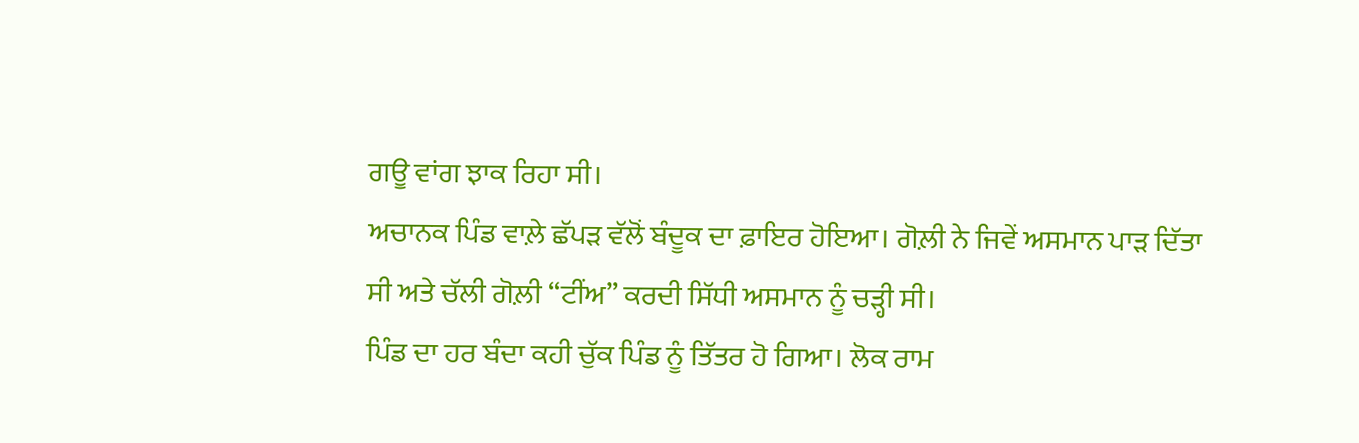ਗਊ ਵਾਂਗ ਝਾਕ ਰਿਹਾ ਸੀ।
ਅਚਾਨਕ ਪਿੰਡ ਵਾਲ਼ੇ ਛੱਪੜ ਵੱਲੋਂ ਬੰਦੂਕ ਦਾ ਫ਼ਾਇਰ ਹੋਇਆ। ਗੋਲ਼ੀ ਨੇ ਜਿਵੇਂ ਅਸਮਾਨ ਪਾੜ ਦਿੱਤਾ ਸੀ ਅਤੇ ਚੱਲੀ ਗੋਲ਼ੀ “ਟੀਂਅ” ਕਰਦੀ ਸਿੱਧੀ ਅਸਮਾਨ ਨੂੰ ਚੜ੍ਹੀ ਸੀ।
ਪਿੰਡ ਦਾ ਹਰ ਬੰਦਾ ਕਹੀ ਚੁੱਕ ਪਿੰਡ ਨੂੰ ਤਿੱਤਰ ਹੋ ਗਿਆ। ਲੋਕ ਰਾਮ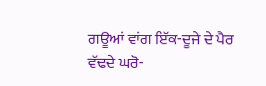ਗਊਆਂ ਵਾਂਗ ਇੱਕ-ਦੂਜੇ ਦੇ ਪੈਰ
ਵੱਢਦੇ ਘਰੋ-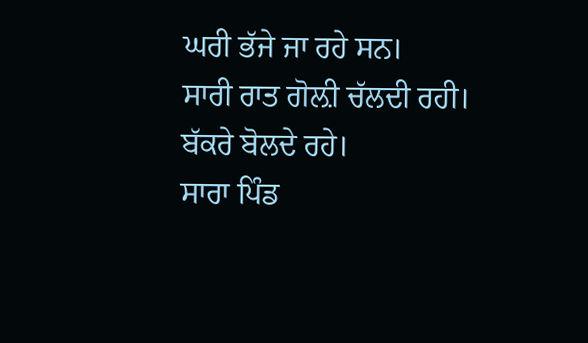ਘਰੀ ਭੱਜੇ ਜਾ ਰਹੇ ਸਨ।
ਸਾਰੀ ਰਾਤ ਗੋਲ਼ੀ ਚੱਲਦੀ ਰਹੀ।
ਬੱਕਰੇ ਬੋਲਦੇ ਰਹੇ।
ਸਾਰਾ ਪਿੰਡ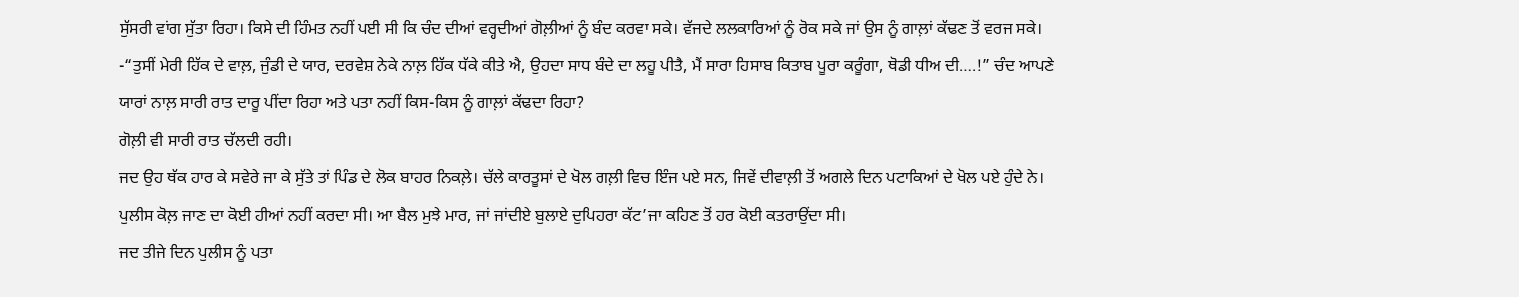ਸੁੱਸਰੀ ਵਾਂਗ ਸੁੱਤਾ ਰਿਹਾ। ਕਿਸੇ ਦੀ ਹਿੰਮਤ ਨਹੀਂ ਪਈ ਸੀ ਕਿ ਚੰਦ ਦੀਆਂ ਵਰ੍ਹਦੀਆਂ ਗੋਲ਼ੀਆਂ ਨੂੰ ਬੰਦ ਕਰਵਾ ਸਕੇ। ਵੱਜਦੇ ਲਲਕਾਰਿਆਂ ਨੂੰ ਰੋਕ ਸਕੇ ਜਾਂ ਉਸ ਨੂੰ ਗਾਲ਼ਾਂ ਕੱਢਣ ਤੋਂ ਵਰਜ ਸਕੇ।
-“ਤੁਸੀਂ ਮੇਰੀ ਹਿੱਕ ਦੇ ਵਾਲ਼, ਜੁੰਡੀ ਦੇ ਯਾਰ, ਦਰਵੇਸ਼ ਨੇਕੇ ਨਾਲ਼ ਹਿੱਕ ਧੱਕੇ ਕੀਤੇ ਐ, ਉਹਦਾ ਸਾਧ ਬੰਦੇ ਦਾ ਲਹੂ ਪੀਤੈ, ਮੈਂ ਸਾਰਾ ਹਿਸਾਬ ਕਿਤਾਬ ਪੂਰਾ ਕਰੂੰਗਾ, ਥੋਡੀ ਧੀਅ ਦੀ….!” ਚੰਦ ਆਪਣੇ ਯਾਰਾਂ ਨਾਲ਼ ਸਾਰੀ ਰਾਤ ਦਾਰੂ ਪੀਂਦਾ ਰਿਹਾ ਅਤੇ ਪਤਾ ਨਹੀਂ ਕਿਸ-ਕਿਸ ਨੂੰ ਗਾਲ਼ਾਂ ਕੱਢਦਾ ਰਿਹਾ?
ਗੋਲ਼ੀ ਵੀ ਸਾਰੀ ਰਾਤ ਚੱਲਦੀ ਰਹੀ।
ਜਦ ਉਹ ਥੱਕ ਹਾਰ ਕੇ ਸਵੇਰੇ ਜਾ ਕੇ ਸੁੱਤੇ ਤਾਂ ਪਿੰਡ ਦੇ ਲੋਕ ਬਾਹਰ ਨਿਕਲ਼ੇ। ਚੱਲੇ ਕਾਰਤੂਸਾਂ ਦੇ ਖੋਲ ਗਲ਼ੀ ਵਿਚ ਇੰਜ ਪਏ ਸਨ, ਜਿਵੇਂ ਦੀਵਾਲ਼ੀ ਤੋਂ ਅਗਲੇ ਦਿਨ ਪਟਾਕਿਆਂ ਦੇ ਖੋਲ ਪਏ ਹੁੰਦੇ ਨੇ। ਪੁਲੀਸ ਕੋਲ਼ ਜਾਣ ਦਾ ਕੋਈ ਹੀਆਂ ਨਹੀਂ ਕਰਦਾ ਸੀ। ਆ ਬੈਲ ਮੁਝੇ ਮਾਰ, ਜਾਂ ਜਾਂਦੀਏ ਬੁਲਾਏ ਦੁਪਿਹਰਾ ਕੱਟ’ਜਾ ਕਹਿਣ ਤੋਂ ਹਰ ਕੋਈ ਕਤਰਾਉਂਦਾ ਸੀ।
ਜਦ ਤੀਜੇ ਦਿਨ ਪੁਲੀਸ ਨੂੰ ਪਤਾ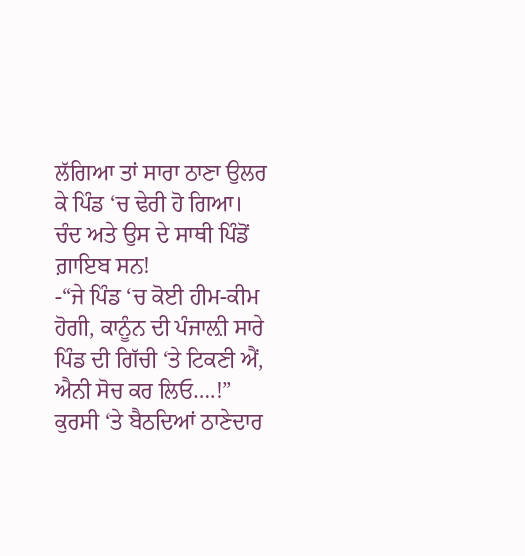ਲੱਗਿਆ ਤਾਂ ਸਾਰਾ ਠਾਣਾ ਉਲਰ ਕੇ ਪਿੰਡ ‘ਚ ਢੇਰੀ ਹੋ ਗਿਆ।
ਚੰਦ ਅਤੇ ਉਸ ਦੇ ਸਾਥੀ ਪਿੰਡੋਂ ਗ਼ਾਇਬ ਸਨ!
-“ਜੇ ਪਿੰਡ ‘ਚ ਕੋਈ ਹੀਮ-ਕੀਮ ਹੋਗੀ, ਕਾਨੂੰਨ ਦੀ ਪੰਜਾਲ਼ੀ ਸਾਰੇ ਪਿੰਡ ਦੀ ਗਿੱਚੀ ‘ਤੇ ਟਿਕਣੀ ਐਂ, ਐਨੀ ਸੋਚ ਕਰ ਲਿਓ….!” ਕੁਰਸੀ ‘ਤੇ ਬੈਠਦਿਆਂ ਠਾਣੇਦਾਰ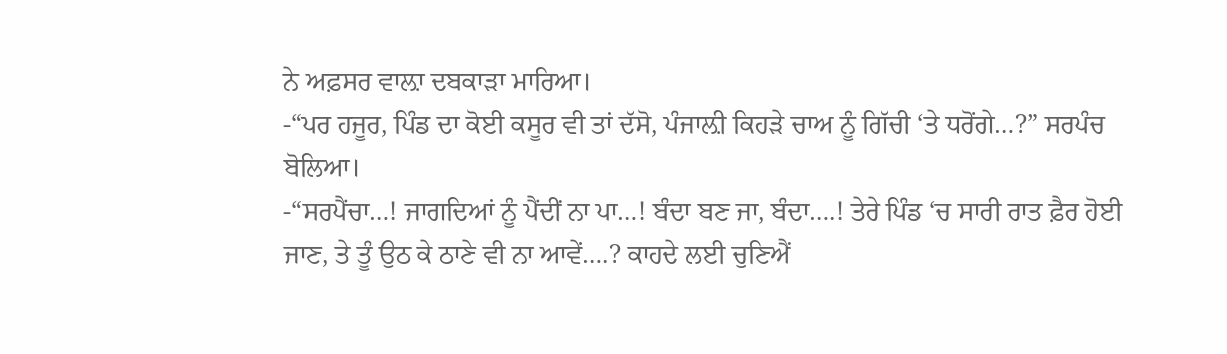ਨੇ ਅਫ਼ਸਰ ਵਾਲ਼ਾ ਦਬਕਾੜਾ ਮਾਰਿਆ।
-“ਪਰ ਹਜੂਰ, ਪਿੰਡ ਦਾ ਕੋਈ ਕਸੂਰ ਵੀ ਤਾਂ ਦੱਸੋ, ਪੰਜਾਲ਼ੀ ਕਿਹੜੇ ਚਾਅ ਨੂੰ ਗਿੱਚੀ ‘ਤੇ ਧਰੋਂਗੇ…?” ਸਰਪੰਚ ਬੋਲਿਆ।
-“ਸਰਪੈਂਚਾ…! ਜਾਗਦਿਆਂ ਨੂੰ ਪੈਂਦੀਂ ਨਾ ਪਾ…! ਬੰਦਾ ਬਣ ਜਾ, ਬੰਦਾ….! ਤੇਰੇ ਪਿੰਡ ‘ਚ ਸਾਰੀ ਰਾਤ ਫ਼ੈਰ ਹੋਈ ਜਾਣ, ਤੇ ਤੂੰ ਉਠ ਕੇ ਠਾਣੇ ਵੀ ਨਾ ਆਵੇਂ….? ਕਾਹਦੇ ਲਈ ਚੁਣਿਐਂ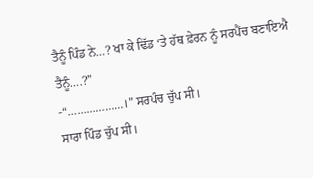ਤੈਨੂੰ ਪਿੰਡ ਨੇ…? ਖਾ ਕੇ ਢਿੱਡ ‘ਤੇ ਹੱਥ ਫ਼ੇਰਨ ਨੂੰ ਸਰਪੈਂਚ ਬਣਾਇਐ ਤੈਨੂੰ….?”
-“………………।” ਸਰਪੰਚ ਚੁੱਪ ਸੀ।
ਸਾਰਾ ਪਿੰਡ ਚੁੱਪ ਸੀ।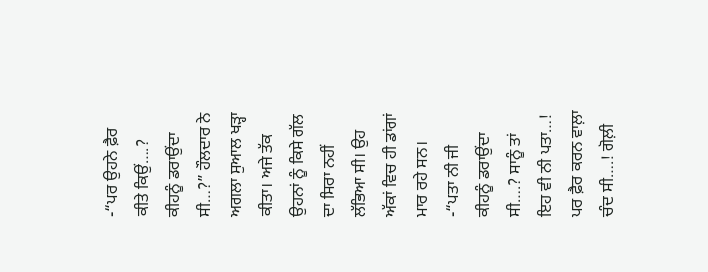-“ਪਰ ਉਹਨੇ ਫ਼ੈਰ ਕੀਤੇ ਕਿਉਂ….? ਕੀਹਨੂੰ ਡਰਾਉਂਦਾ ਸੀ…?” ਹੌਲਦਾਰ ਨੇ ਅਗਲਾ ਸੁਆਲ ਖੜ੍ਹਾ ਕੀਤਾ। ਅਜੇ ਤੱਕ ਉਹਨਾਂ ਨੂੰ ਕਿਸੇ ਗੱਲ ਦਾ ਸਿਰਾ ਨਹੀਂ ਲੱਭਿਆ ਸੀ। ਉਹ ਅੱਕਾਂ ਵਿਚ ਹੀ ਡਾਂਗਾਂ ਮਾਰ ਰਹੇ ਸਨ।
-“ਪਤਾ ਨੀ ਜੀ ਕੀਹਨੂੰ ਡਰਾਉਂਦਾ ਸੀ….? ਸਾਨੂੰ ਤਾਂ ਇਹ ਵੀ ਨੀ ਪਤਾ…! ਪਰ ਫ਼ੈਰ ਕਰਨ ਵਾਲ਼ਾ ਚੰਦ ਸੀ….! ਗੋਲ਼ੀ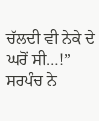ਚੱਲਦੀ ਵੀ ਨੇਕੇ ਦੇ ਘਰੋਂ ਸੀ…!” ਸਰਪੰਚ ਨੇ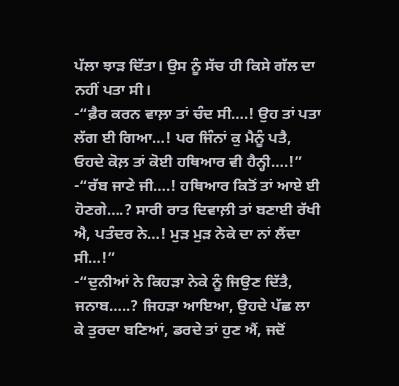ਪੱਲਾ ਝਾੜ ਦਿੱਤਾ। ਉਸ ਨੂੰ ਸੱਚ ਹੀ ਕਿਸੇ ਗੱਲ ਦਾ ਨਹੀਂ ਪਤਾ ਸੀ।
-“ਫ਼ੈਰ ਕਰਨ ਵਾਲ਼ਾ ਤਾਂ ਚੰਦ ਸੀ….! ਉਹ ਤਾਂ ਪਤਾ ਲੱਗ ਈ ਗਿਆ…! ਪਰ ਜਿੰਨਾਂ ਕੁ ਮੈਨੂੰ ਪਤੈ, ਓਹਦੇ ਕੋਲ਼ ਤਾਂ ਕੋਈ ਹਥਿਆਰ ਵੀ ਹੈਨ੍ਹੀ….!”
-“ਰੱਬ ਜਾਣੇ ਜੀ….! ਹਥਿਆਰ ਕਿਤੋਂ ਤਾਂ ਆਏ ਈ ਹੋਣਗੇ….? ਸਾਰੀ ਰਾਤ ਦਿਵਾਲ਼ੀ ਤਾਂ ਬਣਾਈ ਰੱਖੀ ਐ, ਪਤੰਦਰ ਨੇ…! ਮੁੜ ਮੁੜ ਨੇਕੇ ਦਾ ਨਾਂ ਲੈਂਦਾ ਸੀ…!”
-“ਦੁਨੀਆਂ ਨੇ ਕਿਹੜਾ ਨੇਕੇ ਨੂੰ ਜਿਉਣ ਦਿੱਤੈ, ਜਨਾਬ…..? ਜਿਹੜਾ ਆਇਆ, ਉਹਦੇ ਪੱਛ ਲਾ ਕੇ ਤੁਰਦਾ ਬਣਿਆਂ, ਡਰਦੇ ਤਾਂ ਹੁਣ ਐਂ, ਜਦੋਂ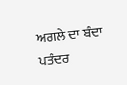ਅਗਲੇ ਦਾ ਬੰਦਾ ਪਤੰਦਰ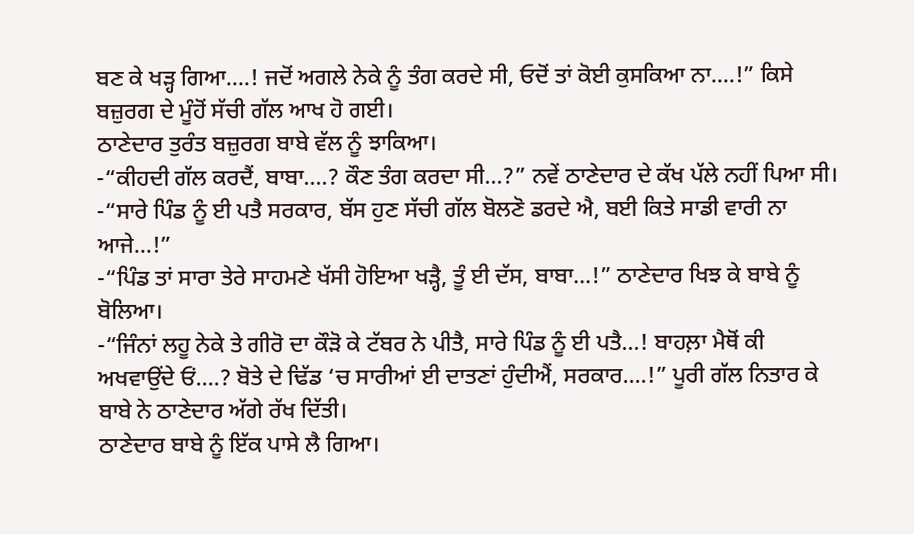ਬਣ ਕੇ ਖੜ੍ਹ ਗਿਆ….! ਜਦੋਂ ਅਗਲੇ ਨੇਕੇ ਨੂੰ ਤੰਗ ਕਰਦੇ ਸੀ, ਓਦੋਂ ਤਾਂ ਕੋਈ ਕੁਸਕਿਆ ਨਾ….!” ਕਿਸੇ ਬਜ਼ੁਰਗ ਦੇ ਮੂੰਹੋਂ ਸੱਚੀ ਗੱਲ ਆਖ ਹੋ ਗਈ।
ਠਾਣੇਦਾਰ ਤੁਰੰਤ ਬਜ਼ੁਰਗ ਬਾਬੇ ਵੱਲ ਨੂੰ ਝਾਕਿਆ।
-“ਕੀਹਦੀ ਗੱਲ ਕਰਦੈਂ, ਬਾਬਾ….? ਕੌਣ ਤੰਗ ਕਰਦਾ ਸੀ…?” ਨਵੇਂ ਠਾਣੇਦਾਰ ਦੇ ਕੱਖ ਪੱਲੇ ਨਹੀਂ ਪਿਆ ਸੀ।
-“ਸਾਰੇ ਪਿੰਡ ਨੂੰ ਈ ਪਤੈ ਸਰਕਾਰ, ਬੱਸ ਹੁਣ ਸੱਚੀ ਗੱਲ ਬੋਲਣੋ ਡਰਦੇ ਐ, ਬਈ ਕਿਤੇ ਸਾਡੀ ਵਾਰੀ ਨਾ ਆਜੇ…!”
-“ਪਿੰਡ ਤਾਂ ਸਾਰਾ ਤੇਰੇ ਸਾਹਮਣੇ ਖੱਸੀ ਹੋਇਆ ਖੜ੍ਹੈ, ਤੂੰ ਈ ਦੱਸ, ਬਾਬਾ…!” ਠਾਣੇਦਾਰ ਖਿਝ ਕੇ ਬਾਬੇ ਨੂੰ ਬੋਲਿਆ।
-“ਜਿੰਨਾਂ ਲਹੂ ਨੇਕੇ ਤੇ ਗੀਰੋ ਦਾ ਕੌੜੋ ਕੇ ਟੱਬਰ ਨੇ ਪੀਤੈ, ਸਾਰੇ ਪਿੰਡ ਨੂੰ ਈ ਪਤੈ…! ਬਾਹਲ਼ਾ ਮੈਥੋਂ ਕੀ ਅਖਵਾਉਂਦੇ ਓਂ….? ਬੋਤੇ ਦੇ ਢਿੱਡ ‘ਚ ਸਾਰੀਆਂ ਈ ਦਾਤਣਾਂ ਹੁੰਦੀਐਂ, ਸਰਕਾਰ….!” ਪੂਰੀ ਗੱਲ ਨਿਤਾਰ ਕੇ ਬਾਬੇ ਨੇ ਠਾਣੇਦਾਰ ਅੱਗੇ ਰੱਖ ਦਿੱਤੀ।
ਠਾਣੇਦਾਰ ਬਾਬੇ ਨੂੰ ਇੱਕ ਪਾਸੇ ਲੈ ਗਿਆ।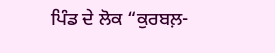ਪਿੰਡ ਦੇ ਲੋਕ “ਕੁਰਬਲ਼-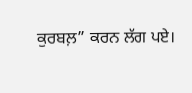ਕੁਰਬਲ਼” ਕਰਨ ਲੱਗ ਪਏ।